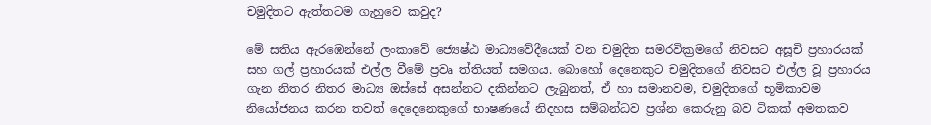චමුදිතට ඇත්තටම ගැහුවෙ කවුද?

මේ සතිය ඇරඹෙන්නේ ලංකාවේ ජ්‍යෙෂ්ඨ මාධ්‍යවේදීයෙක් වන චමුදිත සමරවික්‍රමගේ නිවසට අසූචි ප්‍රහාරයක් සහ ගල් ප්‍රහාරයක් එල්ල වීමේ ප්‍රවෘ ත්තියත් සමගය. බොහෝ දෙනෙකුට චමුදිතගේ නිවසට එල්ල වූ ප්‍රහාරය ගැන නිතර නිතර මාධ්‍ය ඔස්සේ අසන්නට දකින්නට ලැබුනත්, ඒ හා සමානවම, චමුදිතගේ භූමිකාවම නියෝජනය කරන තවත් දෙදෙනෙකුගේ භාෂණයේ නිදහස සම්බන්ධව ප්‍රශ්න කෙරුනු බව ටිකක් අමතකව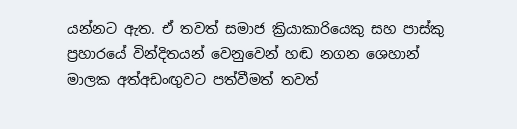යන්නට ඇත. ඒ තවත් සමාජ ක්‍රියාකාරියෙකු සහ පාස්කු ප්‍රහාරයේ වින්දිතයන් වෙනුවෙන් හඬ නගන ශෙහාන් මාලක අත්අඩංඟුවට පත්වීමත් තවත්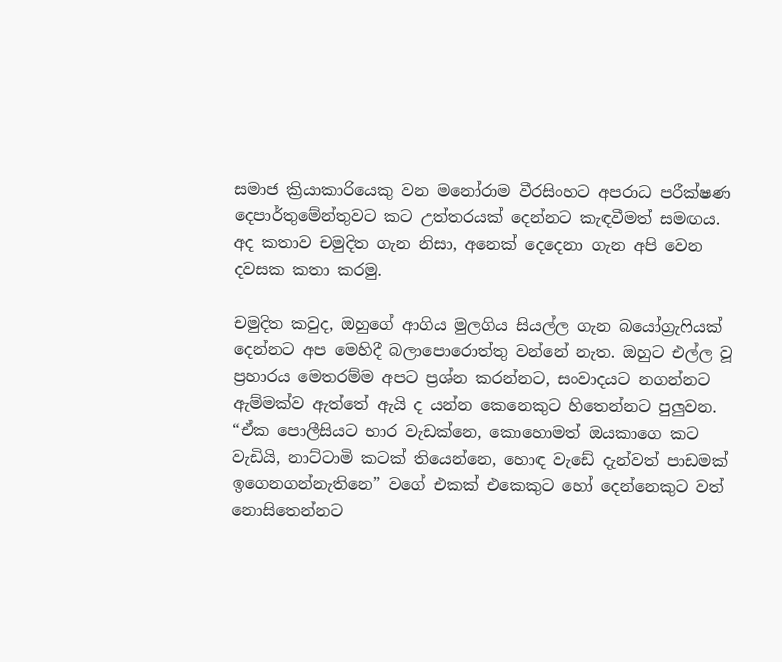සමාජ ක්‍රියාකාරියෙකු වන මනෝරාම වීරසිංහට අපරාධ පරීක්ෂණ දෙපාර්තුමේන්තුවට කට උත්තරයක් දෙන්නට කැඳවීමත් සමඟය. අද කතාව චමුදිත ගැන නිසා, අනෙක් දෙදෙනා ගැන අපි වෙන දවසක කතා කරමු.

චමුදිත කවුද, ඔහුගේ ආගිය මුලගිය සියල්ල ගැන බයෝග්‍රැෆියක් දෙන්නට අප මෙහිදී බලාපොරොත්තු වන්නේ නැත. ඔහුට එල්ල වූ ප්‍රහාරය මෙතරම්ම අපට ප්‍රශ්න කරන්නට, සංවාදයට නගන්නට ඇම්මක්ව ඇත්තේ ඇයි ද යන්න කෙනෙකුට හිතෙන්නට පුලුවන. “ඒක පොලීසියට භාර වැඩක්නෙ, කොහොමත් ඔයකාගෙ කට වැඩියි, නාට්ටාමි කටක් තියෙන්නෙ, හොඳ වැඩේ දැන්වත් පාඩමක් ඉගෙනගන්නැතිනෙ” වගේ එකක් එකෙකුට හෝ දෙන්නෙකුට වත් නොසිතෙන්නට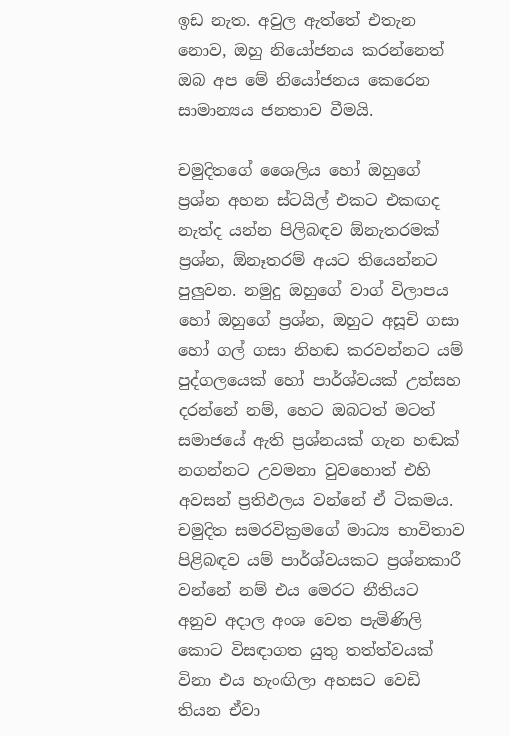ඉඩ නැත. අවුල ඇත්තේ එතැන නොව, ඔහු නියෝජනය කරන්නෙත් ඔබ අප මේ නියෝජනය කෙරෙන සාමාන්‍යය ජනතාව වීමයි.

චමුදිතගේ ශෛලිය හෝ ඔහුගේ ප්‍රශ්න අහන ස්ටයිල් එකට එකඟද නැත්ද යන්න පිලිබඳව ඕනැතරමක් ප්‍රශ්න, ඕනෑතරම් අයට තියෙන්නට පුලුවන. නමුදු ඔහුගේ වාග් විලාපය හෝ ඔහුගේ ප්‍රශ්න, ඔහුට අසූචි ගසා හෝ ගල් ගසා නිහඬ කරවන්නට යම් පුද්ගලයෙක් හෝ පාර්ශ්වයක් උත්සහ දරන්නේ නම්, හෙට ඔබටත් මටත් සමාජයේ ඇති ප්‍රශ්නයක් ගැන හඬක් නගන්නට උවමනා වුවහොත් එහි අවසන් ප්‍රතිඵලය වන්නේ ඒ ටිකමය. චමුදිත සමරවික්‍රමගේ මාධ්‍ය භාවිතාව පිළිබඳව යම් පාර්ශ්වයකට ප්‍රශ්නකාරී වන්නේ නම් එය මෙරට නීතියට අනුව අදාල අංශ වෙත පැමිණිලි කොට විසඳාගත යුතු තත්ත්වයක් විනා එය හැංඟිලා අහසට වෙඩි තියන ඒවා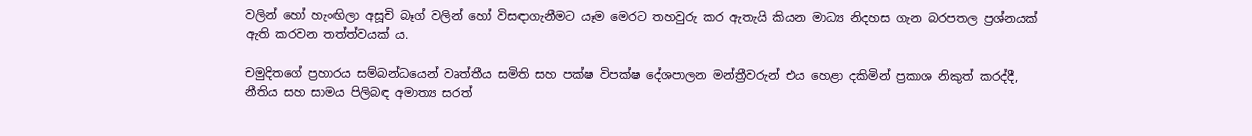වලින් හෝ හැංඟිලා අසූචි බෑග් වලින් හෝ විසඳාගැනීමට යෑම මෙරට තහවුරු කර ඇතැයි කියන මාධ්‍ය නිදහස ගැන බරපතල ප්‍රශ්නයක් ඇති කරවන තත්ත්වයක් ය.

චමුදිතගේ ප්‍රහාරය සම්බන්ධයෙන් වෘත්තීය සමිති සහ පක්ෂ විපක්ෂ දේශපාලන මන්ත්‍රීවරුන් එය හෙළා දකිමින් ප්‍රකාශ නිකුත් කරද්දී, නීතිය සහ සාමය පිලිබඳ අමාත්‍ය සරත්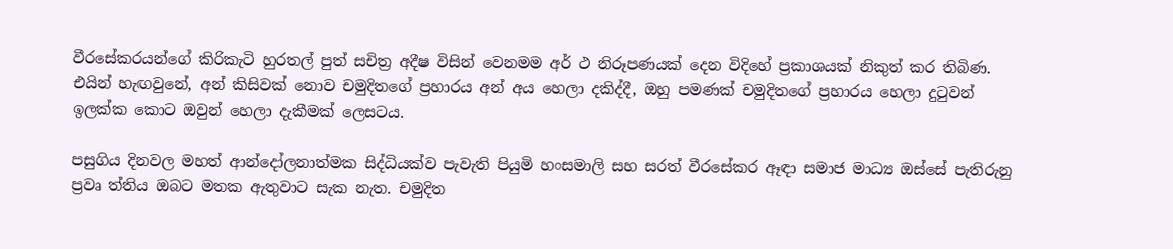වීරසේකරයන්ගේ කිරිකැටි හුරතල් පුත් සචිත්‍ර අදීෂ විසින් වෙනමම අර් ථ නිරූපණයක් දෙන විදිහේ ප්‍රකාශයක් නිකුත් කර තිබිණ. එයින් හැඟවුනේ, අන් කිසිවක් නොව චමුදිතගේ ප්‍රහාරය අන් අය හෙලා දකිද්දී, ඔහු පමණක් චමුදිතගේ ප්‍රහාරය හෙලා දුටුවන් ඉලක්ක කොට ඔවුන් හෙලා දැකීමක් ලෙසටය.

පසුගිය දිනවල මහත් ආන්දෝලනාත්මක සිද්ධියක්ව පැවැති පියුමි හංසමාලි සහ සරත් වීරසේකර ඈඳා සමාජ මාධ්‍ය ඔස්සේ පැතිරුනු ප්‍රවෘ ත්තිය ඔබට මතක ඇතුවාට සැක නැත. චමුදිත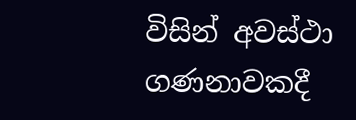විසින් අවස්ථා ගණනාවකදී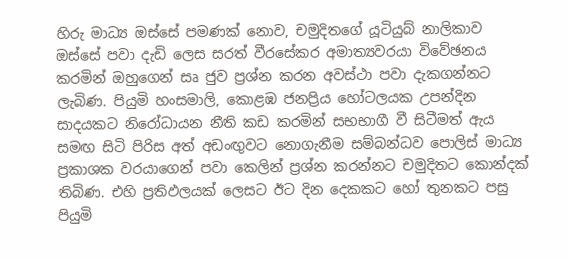හිරු මාධ්‍ය ඔස්සේ පමණක් නොව, චමුදිතගේ යූටියුබ් නාලිකාව ඔස්සේ පවා දැඩි ලෙස සරත් වීරසේකර අමාත්‍යවරයා විවේඡනය කරමින් ඔහුගෙන් සෘ ජුව ප්‍රශ්න කරන අවස්ථා පවා දැකගන්නට ලැබිණ. පියුමි හංසමාලි, කොළඹ ජනප්‍රිය හෝටලයක උපන්දින සාදයකට නිරෝධායන නීති කඩ කරමින් සභභාගී වී සිටීමත් ඇය සමඟ සිටි පිරිස අත් අඩංඟුවට නොගැනීම සම්බන්ධව පොලිස් මාධ්‍ය ප්‍රකාශක වරයාගෙන් පවා කෙලින් ප්‍රශ්න කරන්නට චමුදිතට කොන්දක් තිබිණ. එහි ප්‍රතිඵලයක් ලෙසට ඊට දින දෙකකට හෝ තුනකට පසු පියුමි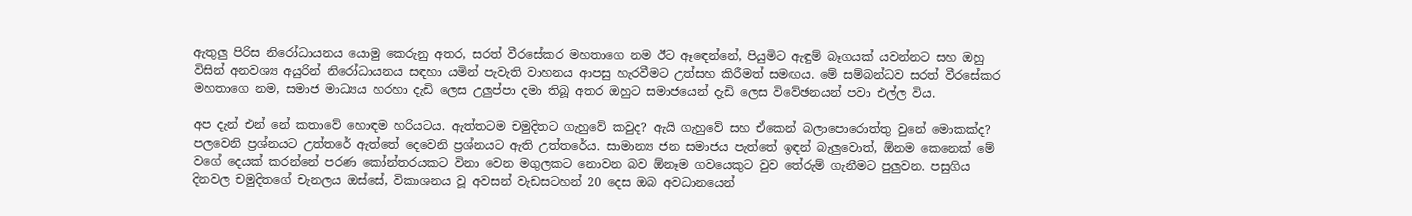ඇතුලු පිරිස නිරෝධායනය යොමු කෙරුනු අතර, සරත් වීරසේකර මහතාගෙ නම ඊට ඈඳෙන්නේ, පියුමිට ඇඳුම් බෑගයක් යවන්නට සහ ඔහු විසින් අනවශ්‍ය අයුරින් නිරෝධායනය සඳහා යමින් පැවැති වාහනය ආපසු හැරවීමට උත්සහ කිරීමත් සමඟය. මේ සම්බන්ධව සරත් වීරසේකර මහතාගෙ නම, සමාජ මාධ්‍යය හරහා දැඩි ලෙස උලුප්පා දමා තිබූ අතර ඔහුට සමාජයෙන් දැඩි ලෙස විවේඡනයන් පවා එල්ල විය.

අප දැන් එන් නේ කතාවේ හොඳම හරියටය. ඇත්තටම චමුදිතට ගැහුවේ කවුද? ඇයි ගැහුවේ සහ ඒකෙන් බලාපොරොත්තු වුනේ මොකක්ද? පලවෙනි ප්‍රශ්නයට උත්තරේ ඇත්තේ දෙවෙනි ප්‍රශ්නයට ඇති උත්තරේය. සාමාන්‍ය ජන සමාජය පැත්තේ ඉඳන් බැලුවොත්, ඕනම කෙනෙක් මේ වගේ දෙයක් කරන්නේ පරණ කෝන්තරයකට විනා වෙන මගුලකට නොවන බව ඕනෑම ගවයෙකුට වුව තේරුම් ගැනීමට පුලුවන. පසුගිය දිනවල චමුදිතගේ චැනලය ඔස්සේ, විකාශනය වූ අවසන් වැඩසටහන් 20 දෙස ඔබ අවධානයෙන්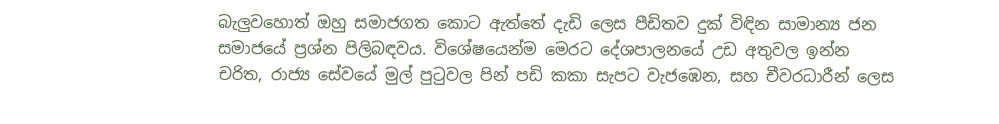බැලුවහොත් ඔහු සමාජගත කොට ඇත්තේ දැඩි ලෙස පීඩිතව දුක් විඳින සාමාන්‍ය ජන සමාජයේ ප්‍රශ්න පිලිබඳවය. විශේෂයෙන්ම මෙරට දේශපාලනයේ උඩ අතුවල ඉන්න චරිත, රාජ්‍ය සේවයේ මුල් පුටුවල පින් පඩි කකා සැපට වැජඹෙන, සහ චීවරධාරීන් ලෙස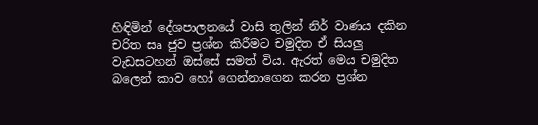හිඳිමින් දේශපාලනයේ වාසි තුලින් නිර් වාණය දකින චරිත සෘ ජුව ප්‍රශ්න කිරීමට චමුදිත ඒ සියලු වැඩසටහන් ඔස්සේ සමත් විය. ඇරත් මෙය චමුදිත බලෙන් කාව හෝ ගෙන්නාගෙන කරන ප්‍රශ්න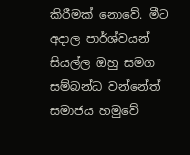කිරීමක් නොවේ. මීට අදාල පාර්ශ්වයන් සියල්ල ඔහු සමග සම්බන්ධ වන්නේත් සමාජය හමුවේ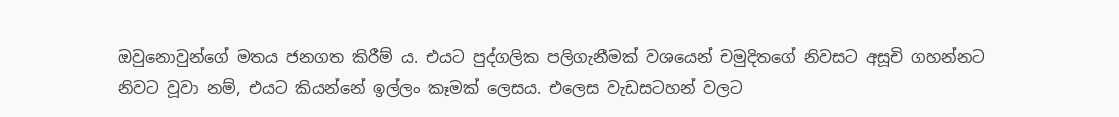ඔවුනොවුන්ගේ මතය ජනගත කිරීම් ය. එයට පුද්ගලික පලිගැනීමක් වශයෙන් චමුදිතගේ නිවසට අසූචි ගහන්නට නිවට වූවා නම්, එයට කියන්නේ ඉල්ලං කෑමක් ලෙසය. එලෙස වැඩසටහන් වලට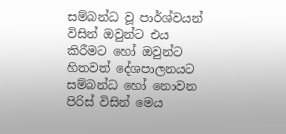සම්බන්ධ වූ පාර්ශ්වයන් විසින් ඔවුන්ට එය කිරීමට හෝ ඔවුන්ට හිතවත් දේශපාලනයට සම්බන්ධ හෝ නොවන පිරිස් විසින් මෙය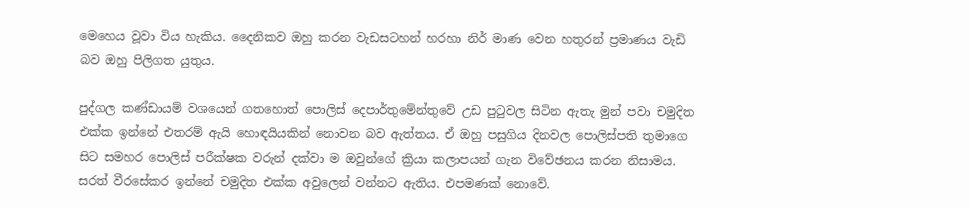මෙහෙය වූවා විය හැකිය. දෛනිකව ඔහු කරන වැඩසටහන් හරහා නිර් මාණ වෙන හතුරන් ප්‍රමාණය වැඩි බව ඔහු පිලිගත යුතුය.

පුද්ගල කණ්ඩායම් වශයෙන් ගතහොත් පොලිස් දෙපාර්තුමේන්තුවේ උඩ පුටුවල සිටින ඇතැ මුන් පවා චමුදිත එක්ක ඉන්නේ එතරම් ඇයි හොඳයියකින් නොවන බව ඇත්තය. ඒ ඔහු පසුගිය දිනවල පොලිස්පති තුමාගෙ සිට සමහර පොලිස් පරීක්ෂක වරුන් දක්වා ම ඔවුන්ගේ ක්‍රියා කලාපයන් ගැන විවේඡනය කරන නිසාමය. සරත් වීරසේකර ඉන්නේ චමුදිත එක්ක අවුලෙන් වන්නට ඇතිය. එපමණක් නොවේ.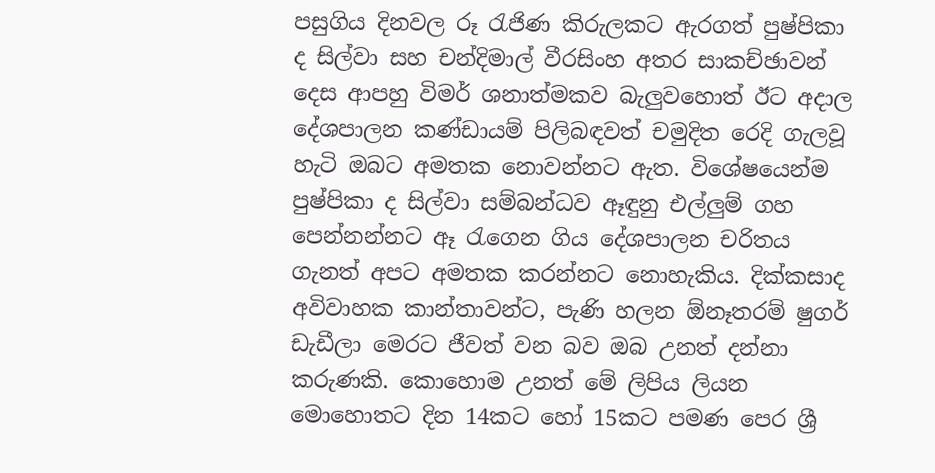පසුගිය දිනවල රූ රැජිණ කිරුලකට ඇරගත් පුෂ්පිකා ද සිල්වා සහ චන්දිමාල් වීරසිංහ අතර සාකච්ඡාවන් දෙස ආපහු විමර් ශනාත්මකව බැලුවහොත් ඊට අදාල දේශපාලන කණ්ඩායම් පිලිබඳවත් චමුදිත රෙදි ගැලවූ හැටි ඔබට අමතක නොවන්නට ඇත. විශේෂයෙන්ම පුෂ්පිකා ද සිල්වා සම්බන්ධව ඈඳුනු එල්ලුම් ගහ පෙන්නන්නට ඈ රැගෙන ගිය දේශපාලන චරිතය ගැනත් අපට අමතක කරන්නට නොහැකිය. දික්කසාද අවිවාහක කාන්තාවන්ට, පැණි හලන ඕනෑතරම් ෂුගර් ඩැඩීලා මෙරට ජීවත් වන බව ඔබ උනත් දන්නා කරුණකි. කොහොම උනත් මේ ලිපිය ලියන මොහොතට දින 14කට හෝ 15කට පමණ පෙර ශ්‍රී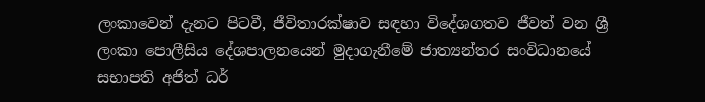ලංකාවෙන් දැනට පිටවී, ජීවිතාරක්ෂාව සඳහා විදේශගතව ජීවත් වන ශ්‍රී ලංකා පොලීසිය දේශපාලනයෙන් මුදාගැනීමේ ජාත්‍යන්තර සංවිධානයේ සභාපති අජිත් ධර්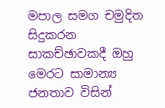මපාල සමග චමුදිත සිදුකරන සාකච්ඡාවකදී ඔහු මෙරට සාමාන්‍ය ජනතාව විසින්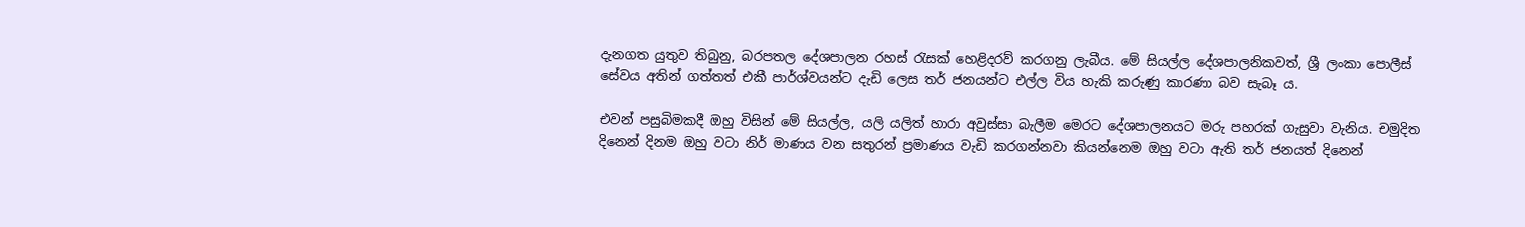දැනගත යුතුව තිබුනු, බරපතල දේශපාලන රහස් රැසක් හෙළිදරව් කරගනු ලැබීය. මේ සියල්ල දේශපාලනිකවත්, ශ්‍රී ලංකා පොලීස් සේවය අතින් ගත්තත් එකී පාර්ශ්වයන්ට දැඩි ලෙස තර් ජනයන්ට එල්ල විය හැකි කරුණු කාරණා බව සැබෑ ය.

එවන් පසුබිමකදී ඔහු විසින් මේ සියල්ල, යලි යලිත් හාරා අවුස්සා බැලීම මෙරට දේශපාලනයට මරු පහරක් ගැසුවා වැනිය. චමුදිත දිනෙන් දිනම ඔහු වටා නිර් මාණය වන සතුරන් ප්‍රමාණය වැඩි කරගන්නවා කියන්නෙම ඔහු වටා ඇති තර් ජනයත් දිනෙන්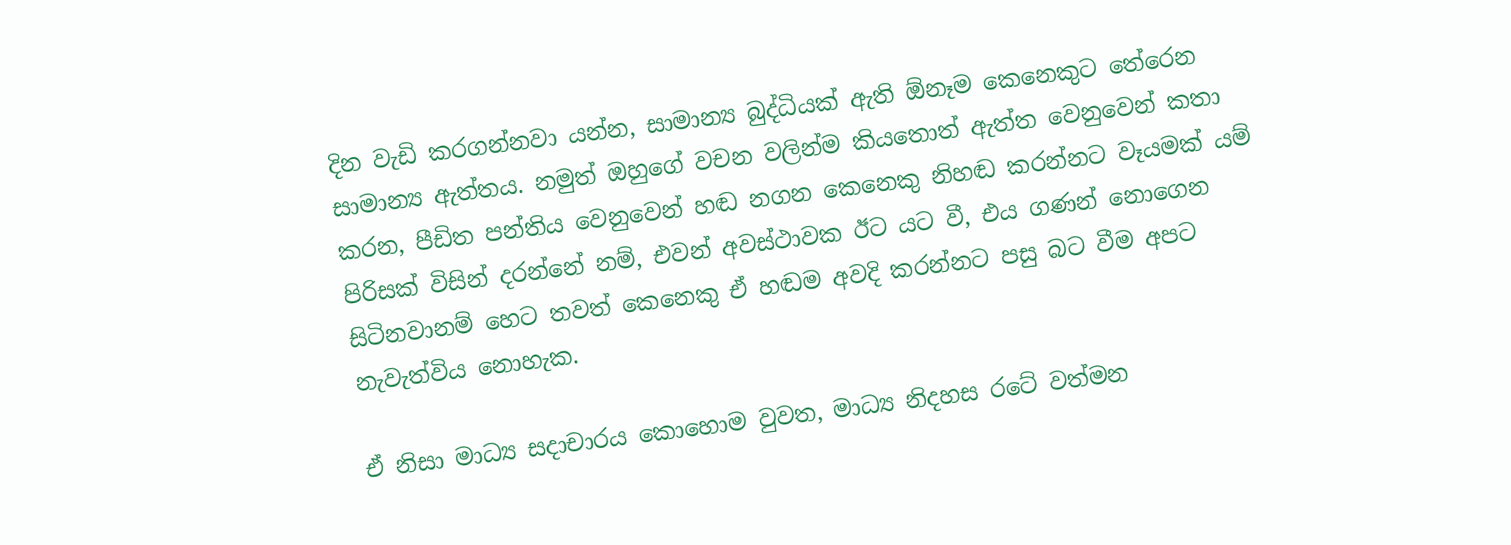දින වැඩි කරගන්නවා යන්න, සාමාන්‍ය බුද්ධියක් ඇති ඕනෑම කෙනෙකුට තේරෙන සාමාන්‍ය ඇත්තය. නමුත් ඔහුගේ වචන වලින්ම කියතොත් ඇත්ත වෙනුවෙන් කතා කරන, පීඩිත පන්තිය වෙනුවෙන් හඬ නගන කෙනෙකු නිහඬ කරන්නට වෑයමක් යම් පිරිසක් විසින් දරන්නේ නම්, එවන් අවස්ථාවක ඊට යට වී, එය ගණන් නොගෙන සිටිනවානම් හෙට තවත් කෙනෙකු ඒ හඬම අවදි කරන්නට පසු බට වීම අපට නැවැත්විය නොහැක.

ඒ නිසා මාධ්‍ය සදාචාරය කොහොම වුවත, මාධ්‍ය නිදහස රටේ වත්මන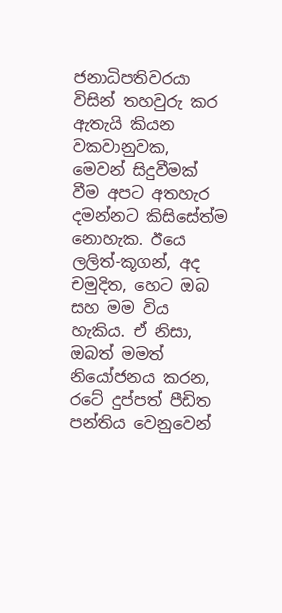ජනාධිපතිවරයා විසින් තහවුරු කර ඇතැයි කියන වකවානුවක, මෙවන් සිදුවීමක් වීම අපට අතහැර දමන්නට කිසිසේත්ම නොහැක. ඊයෙ ලලිත්-කූගන්, අද චමුදිත, හෙට ඔබ සහ මම විය හැකිය. ඒ නිසා, ඔබත් මමත් නියෝජනය කරන, රටේ දුප්පත් පීඩිත පන්තිය වෙනුවෙන්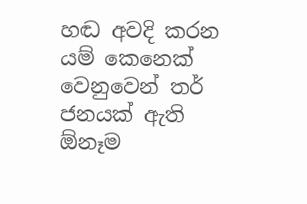හඬ අවදි කරන යම් කෙනෙක් වෙනුවෙන් තර් ජනයක් ඇති ඕනෑම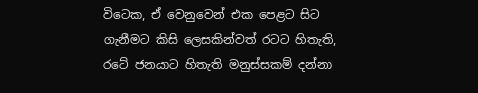විටෙක, ඒ වෙනුවෙන් එක පෙළට සිට ගැනීමට කිසි ලෙසකින්වත් රටට හිතැති, රටේ ජනයාට හිතැති මනුස්සකම් දන්නා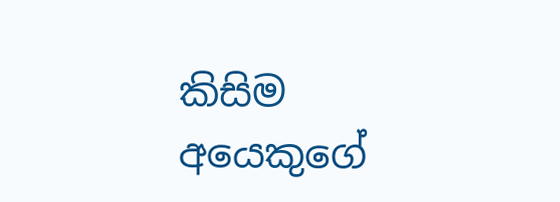කිසිම අයෙකුගේ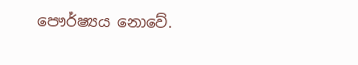පෞර්ෂ්‍යය නොවේ.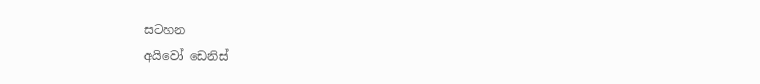සටහන
අයිවෝ ඩෙනිස්